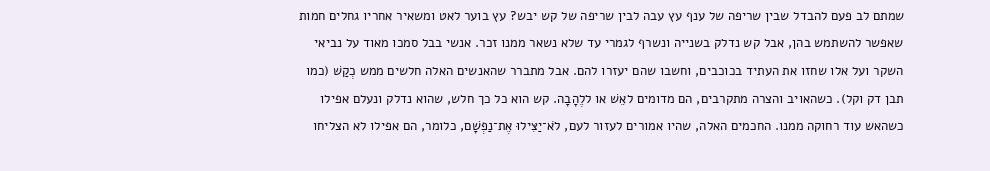שמתם לב פעם להבדל שבין שריפה של ענף עץ עבה לבין שריפה של קש יבש? עץ בוער לאט ומשאיר אחריו גחלים חמות שאפשר להשתמש בהן, אבל קש נדלק בשנייה ונשרף לגמרי עד שלא נשאר ממנו זכר. אנשי בבל סמכו מאוד על נביאי השקר ועל אלו שחזו את העתיד בכוכבים, וחשבו שהם יעזרו להם. אבל מתברר שהאנשים האלה חלשים ממש כְקַשׁ (כמו תבן דק וקל). כשהאויב והצרה מתקרבים, הם מדומים לאֵשׁ או ללֶהָבָה. קש הוא כל כך חלש, שהוא נדלק ונעלם אפילו כשהאש עוד רחוקה ממנו. החכמים האלה, שהיו אמורים לעזור לעם, לֹא־יַצִּילוּ אֶת־נַפְשָׁם, כלומר, הם אפילו לא הצליחו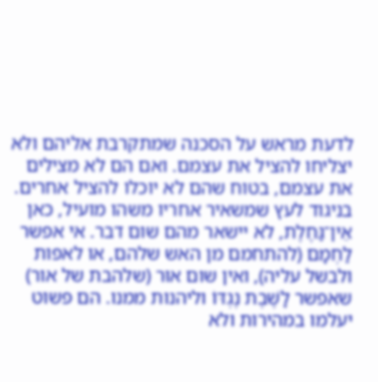לדעת מראש על הסכנה שמתקרבת אליהם ולא יצליחו להציל את עצמם. ואם הם לא מצילים את עצמם, בטוח שהם לא יוכלו להציל אחרים. בניגוד לעץ שמשאיר אחריו משהו מועיל, כאן אֵין־גַּחֶלֶת, לא יישאר מהם שום דבר. אי אפשר לַחְמָם (להתחמם מן האש שלהם, או לאפות ולבשל עליה), ואין שום אוּר (שלהבת של אור) שאפשר לָשֶׁבֶת נֶגְדּוֹ וליהנות ממנו. הם פשוט יעלמו במהירות ולא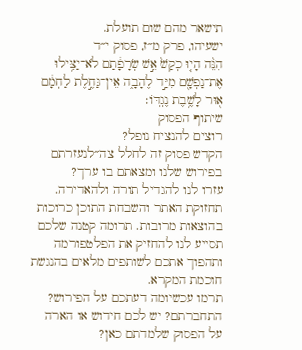תישאר מהם שום תועלת.
ישעיהו, פרק מ״ז, פסוק י״ד
הִנֵּ֨ה הָי֤וּ כְקַשׁ֙ אֵ֣שׁ שְׂרָפָ֔תַם לֹא־יַצִּ֥ילוּ אֶת־נַפְשָׁ֖ם מִיַּ֣ד לֶהָבָ֑ה אֵין־גַּחֶ֣לֶת לַחְמָ֔ם א֖וּר לָשֶׁ֥בֶת נֶגְדּֽוֹ׃
שיתוף הפסוק
רוצים להנציח נופל?
הקדש פסוק זה לחלל צה״לנעזרתם בפירוש שלנו ומצאתם בו ערך?
עזרו לנו להגדיל תורה ולהאדירה. תחזוקת האתר והשבחת התוכן כרוכות בהוצאות מרובות. תרומה קטנה שלכם תסייע לנו להחזיק את הפלטפורמה ותהפוך אתכם לשותפים מלאים בהנגשת חוכמת המקרא.
תרמו עכשיומה דעתכם על הפירוש?
התחברתם? יש לכם חידוש או הארה על הפסוק שלמדתם כאן?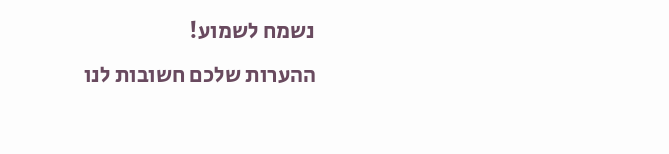נשמח לשמוע!
ההערות שלכם חשובות לנו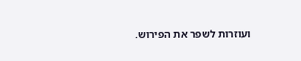ועוזרות לשפר את הפירוש.